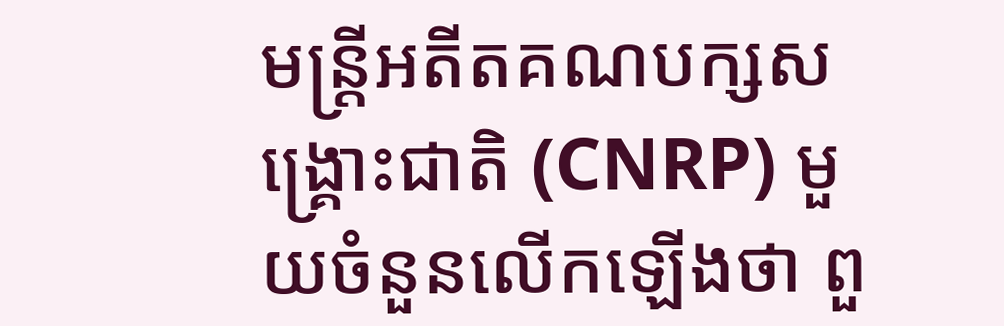មន្រ្តីអតីតគណបក្សសង្គ្រោះជាតិ (CNRP) មួយចំនួនលើកឡើងថា ពួ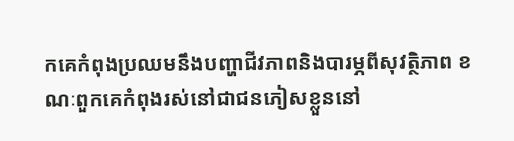កគេកំពុងប្រឈមនឹងបញ្ហាជីវភាពនិងបារម្ភពីសុវត្ថិភាព ខណៈពួកគេកំពុងរស់នៅជាជនភៀសខ្លួននៅ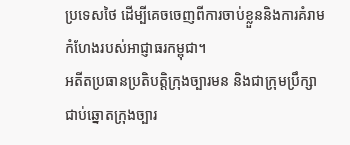ប្រទេសថៃ ដើម្បីគេចចេញពីការចាប់ខ្លួននិងការគំរាមកំហែងរបស់អាជ្ញាធរកម្ពុជា។
អតីតប្រធានប្រតិបត្តិក្រុងច្បារមន និងជាក្រុមប្រឹក្សាជាប់ឆ្នោតក្រុងច្បារ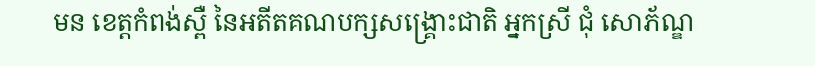មន ខេត្តកំពង់ស្ពឺ នៃអតីតគណបក្សសង្គ្រោះជាតិ អ្នកស្រី ជុំ សោភ័ណ្ឌ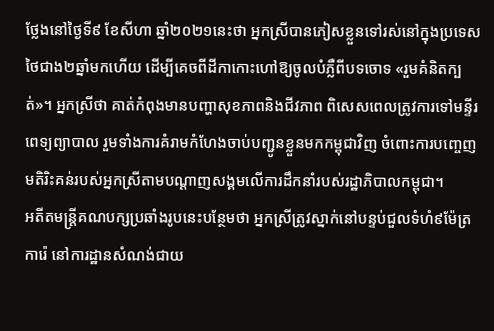ថ្លែងនៅថ្ងៃទី៩ ខែសីហា ឆ្នាំ២០២១នេះថា អ្នកស្រីបានភៀសខ្លួនទៅរស់នៅក្នុងប្រទេសថៃជាង២ឆ្នាំមកហើយ ដើម្បីគេចពីដីកាកោះហៅឱ្យចូលបំភ្លឺពីបទចោទ «រួមគំនិតក្បត់»។ អ្នកស្រីថា គាត់កំពុងមានបញ្ហាសុខភាពនិងជីវភាព ពិសេសពេលត្រូវការទៅមន្ទីរពេទ្យព្យាបាល រួមទាំងការគំរាមកំហែងចាប់បញ្ជូនខ្លួនមកកម្ពុជាវិញ ចំពោះការបញ្ចេញមតិរិះគន់របស់អ្នកស្រីតាមបណ្តាញសង្គមលើការដឹកនាំរបស់រដ្ឋាភិបាលកម្ពុជា។
អតីតមន្រ្តីគណបក្សប្រឆាំងរូបនេះបន្ថែមថា អ្នកស្រីត្រូវស្នាក់នៅបន្ទប់ជួលទំហំ៩ម៉ែត្រការ៉េ នៅការដ្ឋានសំណង់ជាយ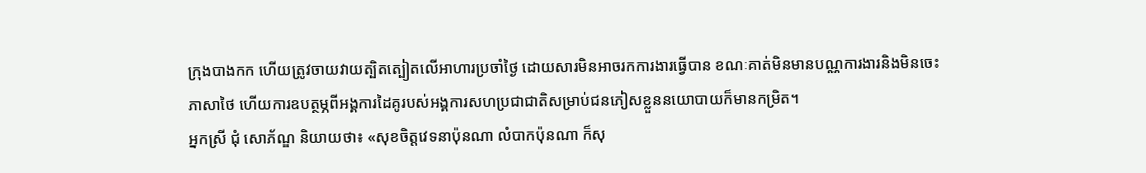ក្រុងបាងកក ហើយត្រូវចាយវាយត្បិតត្បៀតលើអាហារប្រចាំថ្ងៃ ដោយសារមិនអាចរកការងារធ្វើបាន ខណៈគាត់មិនមានបណ្ណការងារនិងមិនចេះភាសាថៃ ហើយការឧបត្ថម្ភពីអង្គការដៃគូរបស់អង្គការសហប្រជាជាតិសម្រាប់ជនភៀសខ្លួននយោបាយក៏មានកម្រិត។
អ្នកស្រី ជុំ សោភ័ណ្ឌ និយាយថា៖ «សុខចិត្តវេទនាប៉ុនណា លំបាកប៉ុនណា ក៏សុ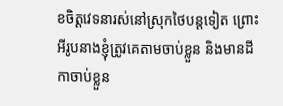ខចិត្តវេទនារស់នៅស្រុកថៃបន្តទៀត ព្រោះអីរូបនាងខ្ញុំត្រូវគេតាមចាប់ខ្លួន និងមានដីកាចាប់ខ្លួន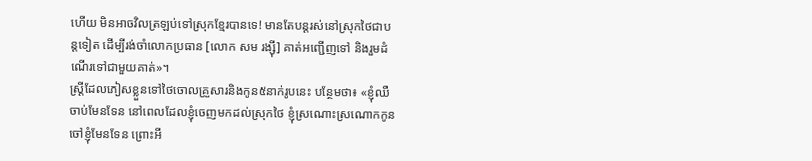ហើយ មិនអាចវិលត្រឡប់ទៅស្រុកខ្មែរបានទេ! មានតែបន្តរស់នៅស្រុកថៃជាបន្តទៀត ដើម្បីរង់ចាំលោកប្រធាន [លោក សម រង្ស៊ី] គាត់អញ្ជើញទៅ និងរួមដំណើរទៅជាមួយគាត់»។
ស្ត្រីដែលភៀសខ្លួនទៅថៃចោលគ្រួសារនិងកូន៥នាក់រូបនេះ បន្ថែមថា៖ «ខ្ញុំឈឺចាប់មែនទែន នៅពេលដែលខ្ញុំចេញមកដល់ស្រុកថៃ ខ្ញុំស្រណោះស្រណោកកូនចៅខ្ញុំមែនទែន ព្រោះអី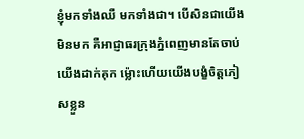ខ្ញុំមកទាំងឈឺ មកទាំងជា។ បើសិនជាយើងមិនមក គឺអាជ្ញាធរក្រុងភ្នំពេញមានតែចាប់យើងដាក់គុក ម៉្លោះហើយយើងបង្ខំចិត្តភៀសខ្លួន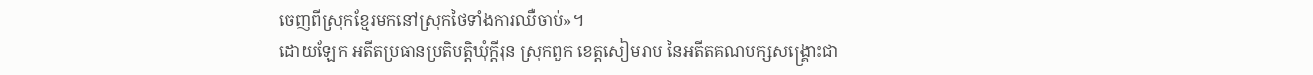ចេញពីស្រុកខ្មែរមកនៅស្រុកថៃទាំងការឈឺចាប់»។
ដោយឡែក អតីតប្រធានប្រតិបត្តិឃុំក្តីរុន ស្រុកពួក ខេត្តសៀមរាប នៃអតីតគណបក្សសង្គ្រោះជា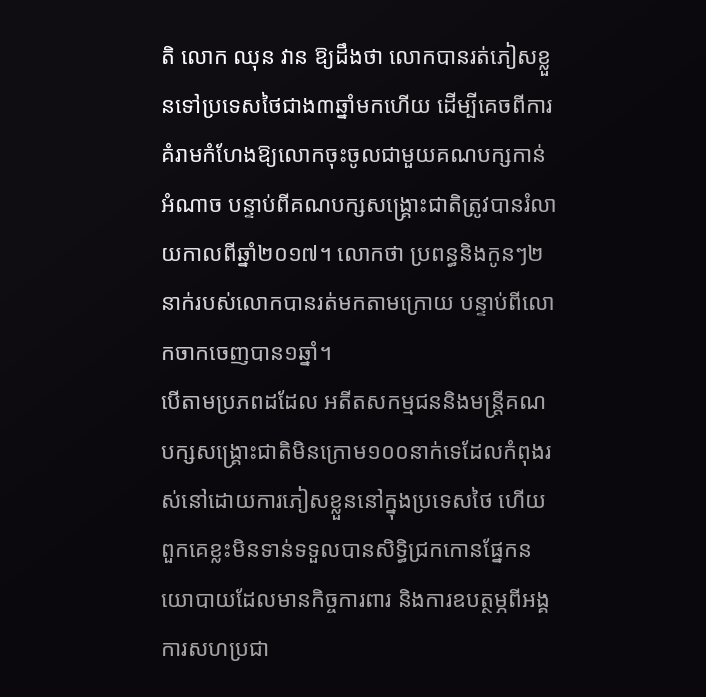តិ លោក ឈុន វាន ឱ្យដឹងថា លោកបានរត់ភៀសខ្លួនទៅប្រទេសថៃជាង៣ឆ្នាំមកហើយ ដើម្បីគេចពីការគំរាមកំហែងឱ្យលោកចុះចូលជាមួយគណបក្សកាន់អំណាច បន្ទាប់ពីគណបក្សសង្គ្រោះជាតិត្រូវបានរំលាយកាលពីឆ្នាំ២០១៧។ លោកថា ប្រពន្ធនិងកូនៗ២នាក់របស់លោកបានរត់មកតាមក្រោយ បន្ទាប់ពីលោកចាកចេញបាន១ឆ្នាំ។
បើតាមប្រភពដដែល អតីតសកម្មជននិងមន្រ្តីគណបក្សសង្គ្រោះជាតិមិនក្រោម១០០នាក់ទេដែលកំពុងរស់នៅដោយការភៀសខ្លួននៅក្នុងប្រទេសថៃ ហើយពួកគេខ្លះមិនទាន់ទទួលបានសិទ្ធិជ្រកកោនផ្នែកនយោបាយដែលមានកិច្ចការពារ និងការឧបត្ថម្ភពីអង្គការសហប្រជា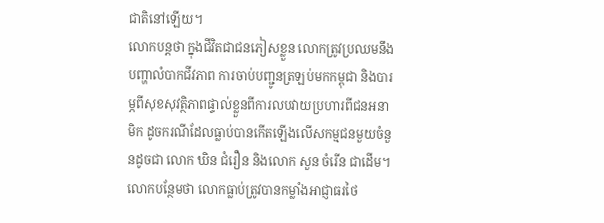ជាតិនៅឡើយ។
លោកបន្តថា ក្នុងជីវិតជាជនភៀសខ្លួន លោកត្រូវប្រឈមនឹងបញ្ហាលំបាកជីវភាព ការចាប់បញ្ជូនត្រឡប់មកកម្ពុជា និងបារម្ភពីសុខសុវត្ថិភាពផ្ទាល់ខ្លួនពីការលបវាយប្រហារពីជនអនាមិក ដូចករណីដែលធ្លាប់បានកើតឡើងលើសកម្មជនមួយចំនួនដូចជា លោក ឃិន ជំរឿន និងលោក សួន ចំរើន ជាដើម។ លោកបន្ថែមថា លោកធ្លាប់ត្រូវបានកម្លាំងអាជ្ញាធរថៃ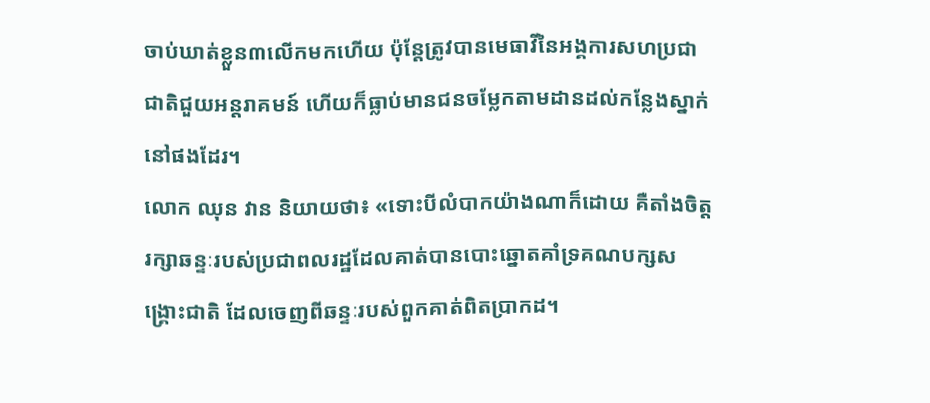ចាប់ឃាត់ខ្លួន៣លើកមកហើយ ប៉ុន្តែត្រូវបានមេធាវីនៃអង្គការសហប្រជាជាតិជួយអន្តរាគមន៍ ហើយក៏ធ្លាប់មានជនចម្លែកតាមដានដល់កន្លែងស្នាក់នៅផងដែរ។
លោក ឈុន វាន និយាយថា៖ «ទោះបីលំបាកយ៉ាងណាក៏ដោយ គឺតាំងចិត្តរក្សាឆន្ទៈរបស់ប្រជាពលរដ្ឋដែលគាត់បានបោះឆ្នោតគាំទ្រគណបក្សសង្គ្រោះជាតិ ដែលចេញពីឆន្ទៈរបស់ពួកគាត់ពិតប្រាកដ។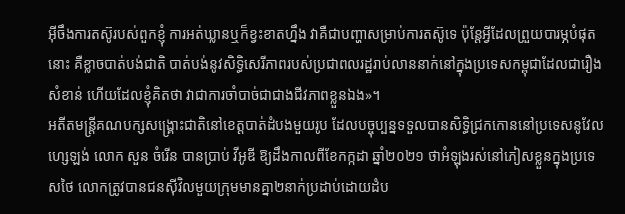អ៊ីចឹងការតស៊ូរបស់ពួកខ្ញុំ ការអត់ឃ្លានឬក៏ខ្វះខាតហ្នឹង វាគឺជាបញ្ហាសម្រាប់ការតស៊ូទេ ប៉ុន្តែអ្វីដែលព្រួយបារម្ភបំផុតនោះ គឺខ្លាចបាត់បង់ជាតិ បាត់បង់នូវសិទ្ធិសេរីភាពរបស់ប្រជាពលរដ្ឋរាប់លាននាក់នៅក្នុងប្រទេសកម្ពុជាដែលជារឿងសំខាន់ ហើយដែលខ្ញុំគិតថា វាជាការចាំបាច់ជាជាងជីវភាពខ្លួនឯង»។
អតីតមន្រ្តីគណបក្សសង្គ្រោះជាតិនៅខេត្តបាត់ដំបងមួយរូប ដែលបច្ចុប្បន្នទទួលបានសិទ្ធិជ្រកកោននៅប្រទេសនូវែលហ្សេឡង់ លោក សួន ចំរើន បានប្រាប់ វីអូឌី ឱ្យដឹងកាលពីខែកក្កដា ឆ្នាំ២០២១ ថាអំឡុងរស់នៅភៀសខ្លួនក្នុងប្រទេសថៃ លោកត្រូវបានជនស៊ីវិលមួយក្រុមមានគ្នា២នាក់ប្រដាប់ដោយដំប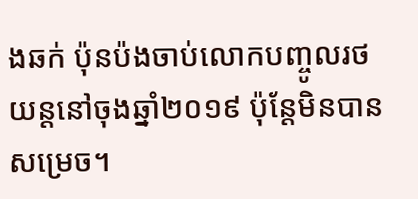ងឆក់ ប៉ុនប៉ងចាប់លោកបញ្ចូលរថយន្តនៅចុងឆ្នាំ២០១៩ ប៉ុន្តែមិនបានសម្រេច។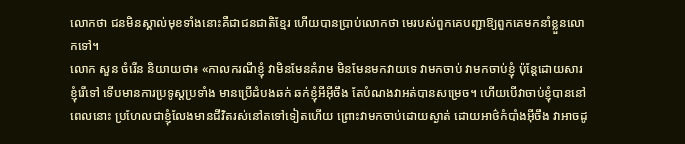លោកថា ជនមិនស្គាល់មុខទាំងនោះគឺជាជនជាតិខ្មែរ ហើយបានប្រាប់លោកថា មេរបស់ពួកគេបញ្ជាឱ្យពួកគេមកនាំខ្លួនលោកទៅ។
លោក សួន ចំរើន និយាយថា៖ «កាលករណីខ្ញុំ វាមិនមែនគំរាម មិនមែនមកវាយទេ វាមកចាប់ វាមកចាប់ខ្ញុំ ប៉ុន្តែដោយសារខ្ញុំរើទៅ ទើបមានការប្រទូស្តប្រទាំង មានប្រើដំបងឆក់ ឆក់ខ្ញុំអីអ៊ីចឹង តែបំណងវាអត់បានសម្រេច។ ហើយបើវាចាប់ខ្ញុំបាននៅពេលនោះ ប្រហែលជាខ្ញុំលែងមានជីវិតរស់នៅតទៅទៀតហើយ ព្រោះវាមកចាប់ដោយស្ងាត់ ដោយអាថ៌កំបាំងអ៊ីចឹង វាអាចដូ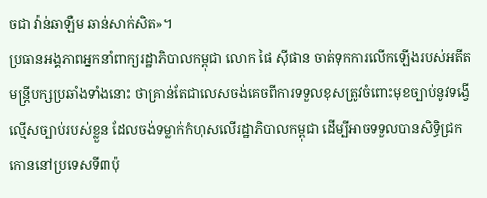ចជា វ៉ាន់ឆាឡឺម ឆាន់សាក់សិត»។
ប្រធានអង្គភាពអ្នកនាំពាក្យរដ្ឋាភិបាលកម្ពុជា លោក ផៃ ស៊ីផាន ចាត់ទុកការលើកឡើងរបស់អតីតមន្រ្តីបក្សប្រឆាំងទាំងនោះ ថាគ្រាន់តែជាលេសចង់គេចពីការទទួលខុសត្រូវចំពោះមុខច្បាប់នូវទង្វើល្មើសច្បាប់របស់ខ្លួន ដែលចង់ទម្លាក់កំហុសលើរដ្ឋាភិបាលកម្ពុជា ដើម្បីអាចទទួលបានសិទ្ធិជ្រកកោននៅប្រទេសទី៣ប៉ុ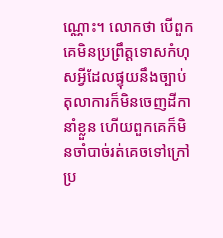ណ្ណោះ។ លោកថា បើពួកគេមិនប្រព្រឹត្តទោសកំហុសអ្វីដែលផ្ទុយនឹងច្បាប់ តុលាការក៏មិនចេញដីកានាំខ្លួន ហើយពួកគេក៏មិនចាំបាច់រត់គេចទៅក្រៅប្រ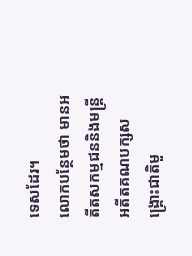ទេសដែរ។
លោកបន្ថែមថា មានអតីតសកម្មជននិងមន្រ្តីអតីតគណបក្សសង្គ្រោះជាតិមួ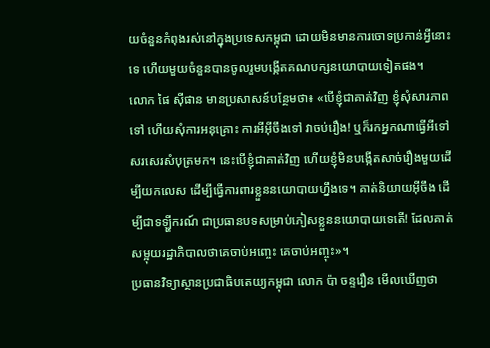យចំនួនកំពុងរស់នៅក្នុងប្រទេសកម្ពុជា ដោយមិនមានការចោទប្រកាន់អ្វីនោះទេ ហើយមួយចំនួនបានចូលរួមបង្កើតគណបក្សនយោបាយទៀតផង។
លោក ផៃ ស៊ីផាន មានប្រសាសន៍បន្ថែមថា៖ «បើខ្ញុំជាគាត់វិញ ខ្ញុំសុំសារភាពទៅ ហើយសុំការអនុគ្រោះ ការអីអ៊ីចឹងទៅ វាចប់រឿង! ឬក៏រកអ្នកណាធ្វើអីទៅ សរសេរសំបុត្រមក។ នេះបើខ្ញុំជាគាត់វិញ ហើយខ្ញុំមិនបង្កើតសាច់រឿងមួយដើម្បីយកលេស ដើម្បីធ្វើការពារខ្លួននយោបាយហ្នឹងទេ។ គាត់និយាយអ៊ីចឹង ដើម្បីជាទឡ្ហីករណ៍ ជាប្រធានបទសម្រាប់ភៀសខ្លួននយោបាយទេតើ! ដែលគាត់សម្អុយរដ្ឋាភិបាលថាគេចាប់អញ្ចេះ គេចាប់អញ្ចុះ»។
ប្រធានវិទ្យាស្ថានប្រជាធិបតេយ្យកម្ពុជា លោក ប៉ា ចន្ទរឿន មើលឃើញថា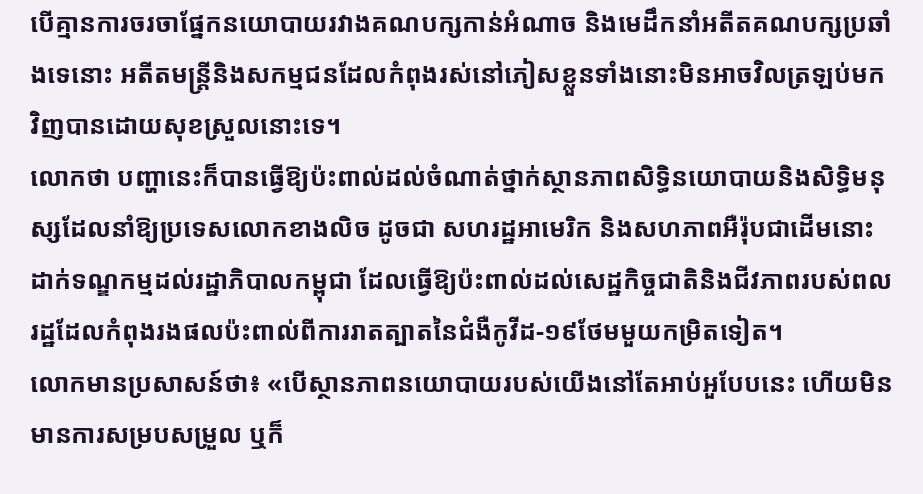បើគ្មានការចរចាផ្នែកនយោបាយរវាងគណបក្សកាន់អំណាច និងមេដឹកនាំអតីតគណបក្សប្រឆាំងទេនោះ អតីតមន្រ្តីនិងសកម្មជនដែលកំពុងរស់នៅភៀសខ្លួនទាំងនោះមិនអាចវិលត្រឡប់មកវិញបានដោយសុខស្រួលនោះទេ។
លោកថា បញ្ហានេះក៏បានធ្វើឱ្យប៉ះពាល់ដល់ចំណាត់ថ្នាក់ស្ថានភាពសិទ្ធិនយោបាយនិងសិទ្ធិមនុស្សដែលនាំឱ្យប្រទេសលោកខាងលិច ដូចជា សហរដ្ឋអាមេរិក និងសហភាពអឺរ៉ុបជាដើមនោះ ដាក់ទណ្ឌកម្មដល់រដ្ឋាភិបាលកម្ពុជា ដែលធ្វើឱ្យប៉ះពាល់ដល់សេដ្ឋកិច្ចជាតិនិងជីវភាពរបស់ពលរដ្ឋដែលកំពុងរងផលប៉ះពាល់ពីការរាតត្បាតនៃជំងឺកូវីដ-១៩ថែមមួយកម្រិតទៀត។
លោកមានប្រសាសន៍ថា៖ «បើស្ថានភាពនយោបាយរបស់យើងនៅតែអាប់អួបែបនេះ ហើយមិនមានការសម្របសម្រួល ឬក៏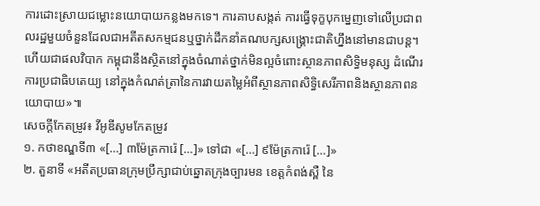ការដោះស្រាយជម្លោះនយោបាយកន្លងមកទេ។ ការគាបសង្កត់ ការធ្វើទុក្ខបុកម្នេញទៅលើប្រជាពលរដ្ឋមួយចំនួនដែលជាអតីតសកម្មជនឬថ្នាក់ដឹកនាំគណបក្សសង្គ្រោះជាតិហ្នឹងនៅមានជាបន្ត។ ហើយជាផលវិបាក កម្ពុជានឹងស្ថិតនៅក្នុងចំណាត់ថ្នាក់មិនល្អចំពោះស្ថានភាពសិទ្ធិមនុស្ស ដំណើរការប្រជាធិបតេយ្យ នៅក្នុងកំណត់ត្រានៃការវាយតម្លៃអំពីស្ថានភាពសិទ្ធិសេរីភាពនិងស្ថានភាពនយោបាយ»៕
សេចក្ដីកែតម្រូវ៖ វីអូឌីសូមកែតម្រូវ
១. កថាខណ្ឌទី៣ «[…] ៣ម៉ែត្រការ៉េ […]» ទៅជា «[…] ៩ម៉ែត្រការ៉េ […]»
២. តួនាទី «អតីតប្រធានក្រុមប្រឹក្សាជាប់ឆ្នោតក្រុងច្បារមន ខេត្តកំពង់ស្ពឺ នៃ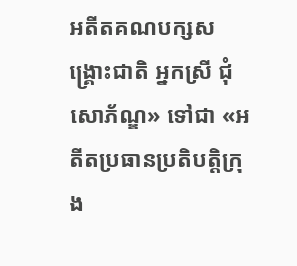អតីតគណបក្សសង្គ្រោះជាតិ អ្នកស្រី ជុំ សោភ័ណ្ឌ» ទៅជា «អតីតប្រធានប្រតិបត្តិក្រុង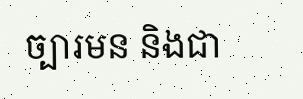ច្បារមន និងជា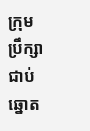ក្រុមប្រឹក្សាជាប់ឆ្នោត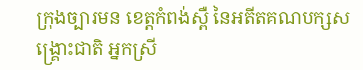ក្រុងច្បារមន ខេត្តកំពង់ស្ពឺ នៃអតីតគណបក្សសង្គ្រោះជាតិ អ្នកស្រី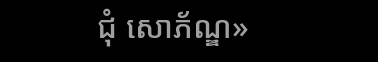ជុំ សោភ័ណ្ឌ»